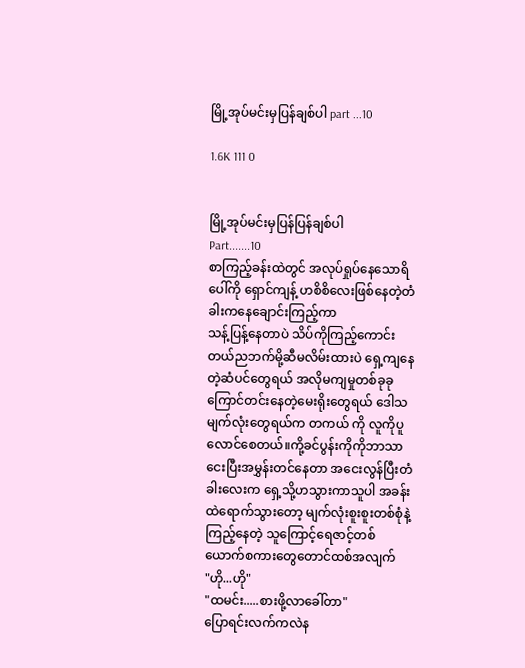မြို့အုပ်မင်းမှပြန်ချစ်ပါ part ...10

1.6K 111 0


မြို့အုပ်မင်းမှပြန်ပြန်ချစ်ပါ
Part.......10
စာကြည့်ခန်းထဲတွင် အလုပ်ရှုပ်နေသောရိပေါ်ကို ရှောင်ကျန့် ဟစိစိလေးဖြစ်နေတဲ့တံခါးကနေချောင်းကြည့်ကာ
သန့်ပြန့်နေတာပဲ သိပ်ကိုကြည့်ကောင်းတယ်ညဘက်မို့ဆီမလိမ်းထားပဲ ရှေ့ကျနေတဲ့ဆံပင်တွေရယ် အလိုမကျမှုတစ်ခုခုကြောင်တင်းနေတဲ့မေးရိုးတွေရယ် ဒေါသမျက်လုံးတွေရယ်က တကယ် ကို လူကိုပူလောင်စေတယ်။ကို့ခင်ပွန်းကိုကိုဘာသာငေးပြီးအမွှန်းတင်နေတာ အငေးလွန်ပြီးတံခါးလေးက ရှေ့သို့ဟသွားကာသူပါ အခန်းထဲရောက်သွားတော့ မျက်လုံးစူးစူးတစ်စုံနဲ့ကြည့်နေတဲ့ သူကြောင့်ရေဇာင့်တစ်ယောက်စကားတွေတောင်ထစ်အလျက်
"ဟို...ဟို"
"ထမင်း.....စားဖို့လာခေါ်တာ"
ပြောရင်းလက်ကလဲန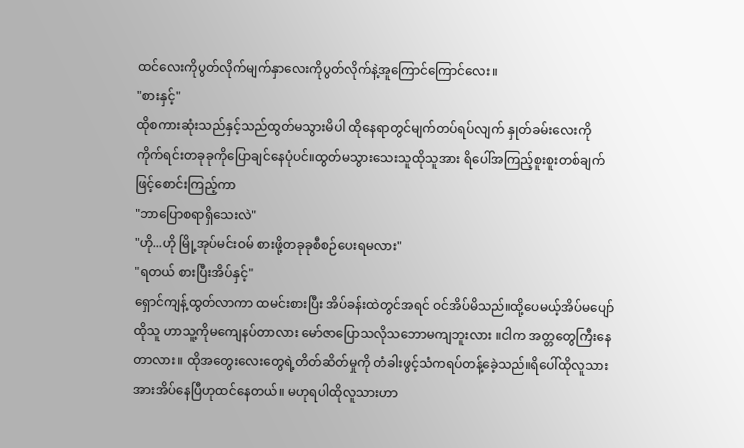ထင်လေးကိုပွတ်လိုက်မျက်နှာလေးကိုပွတ်လိုက်နဲ့အူကြောင်ကြောင်လေး။
"စားနှင့်"
ထိုစကားဆုံးသည်နှင့်သည်ထွတ်မသွားမိပါ ထိုနေရာတွင်မျက်တပ်ရပ်လျက် နှုတ်ခမ်းလေးကိုကိုက်ရင်းတခုခုကိုပြောချင်နေပုံပင်။ထွတ်မသွားသေးသူထိုသူအား ရိပေါ်အကြည့်စူးစူးတစ်ချက်ဖြင့်စောင်းကြည့်ကာ
"ဘာပြောစရာရှိသေးလဲ"
"ဟို...ဟို မြို့အုပ်မင်းဝမ် စားဖို့တခုခုစီစဉ်ပေးရမလား"
"ရတယ် စားပြီးအိပ်နှင့်"
ရှောင်ကျန့်ထွတ်လာကာ ထမင်းစားပြီး အိပ်ခန်းထဲတွင်အရင် ဝင်အိပ်မိသည်။ထို့ပေမယ့်အိပ်မပျော် ထိုသူ ဟာသူ့ကိုမကျေနပ်တာလား မော်ဇာပြောသလိုသဘောမကျဘူးလား ။ငါက အတ္တတွေကြီးနေတာလား။ ထိုအတွေးလေးတွေရဲ့တိတ်ဆိတ်မှုကို တံခါးဖွင့်သံကရပ်တန့်ခေဲ့သည်။ရိပေါ်ထိုလူသားအားအိပ်နေပြီဟုထင်နေတယ်။ မဟုရပါထိုလူသားဟာ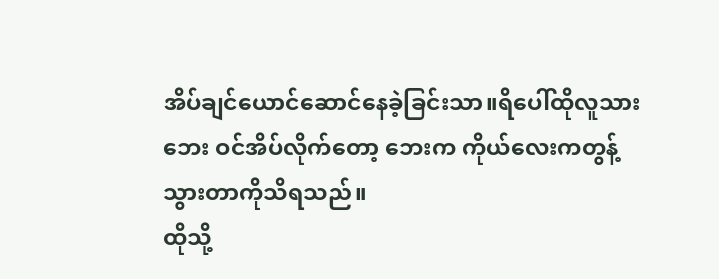အိပ်ချင်ယောင်ဆောင်နေခဲ့ခြင်းသာ။ရိပေါ်ထိုလူသားဘေး ဝင်အိပ်လိုက်တော့ ဘေးက ကိုယ်လေးကတွန့်သွားတာကိုသိရသည်။
ထိုသို့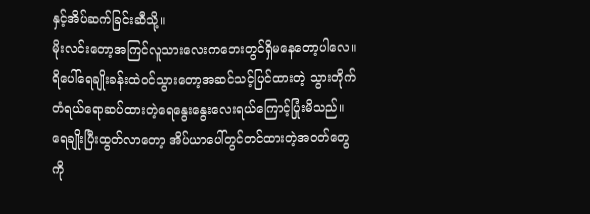နှင့်အိပ်ဆက်ခြင်းဆီသို့။
မိုးလင်းတော့အကြင်လူသားလေးကဘေးတွင်ရှိ‌မနေတော့ပါလေ။ ရိပေါ်ရေချိုးခန်းထဲဝင်သွားတော့အဆင်သင့်ပြင်ထားတဲ့ သွားတိုက်တံရယ်ရောဆပ်ထားတဲ့ရေနွေးနွေးလေးရယ်ကြောင့်ပြုံးမိသည်။ ရေချိုးပြီးထွတ်လာတော့ အိပ်ယာပေါ်တွင်တင်ထားတဲ့အဝတ်တွေကို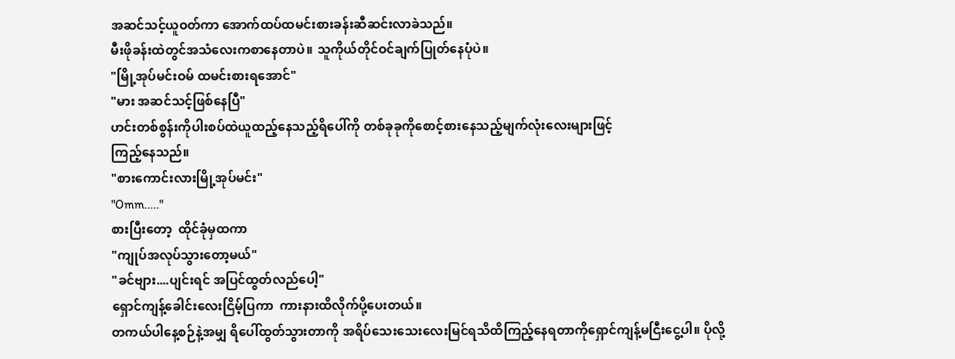အဆင်သင့်ယူဝတ်ကာ အောက်ထပ်ထမင်းစားခန်းဆီဆင်းလာခဲသည်။
မီးဖိုခန်းထဲတွင်အသံလေးကစာနေတာပဲ။ သူကိုယ်တိုင်ဝင်ချက်ပြုတ်နေပုံပဲ။
"မြို့အုပ်မင်းဝမ် ထမင်းစားရအောင်"
"မား အဆင်သင့်ဖြစ်နေပြီ"
ဟင်းတစ်စွန်းကိုပါးစပ်ထဲယူထည့်နေသည့်ရိပေါ်ကို တစ်ခုခုကိုစောင့်စားနေသည့်မျက်လုံးလေးများဖြင့်
ကြည့်နေသည်။
"စားကောင်းလားမြို့အုပ်မင်း"
"Omm....."
စားပြီးတော့  ထိုင်ခုံမှထကာ
"ကျုပ်အလုပ်သွားတော့မယ်"
"ခင်ဗျား....ပျင်းရင် အပြင်ထွတ်လည်ပေါ့"
ရှောင်ကျန့်ခေါင်းလေးငြိမ့်ပြကာ  ကားနားထိလိုက်ပို့ပေးတယ်။
တကယ်ပါနေ့စဉ်နဲ့အမျှ ရိပေါ်ထွတ်သွားတာကို အရိပ်သေးသေးလေးမြင်ရသိထိကြည့်နေရတာကိုရှောင်ကျန့်မငြီးငွေ့ပါ။ ပိုလို့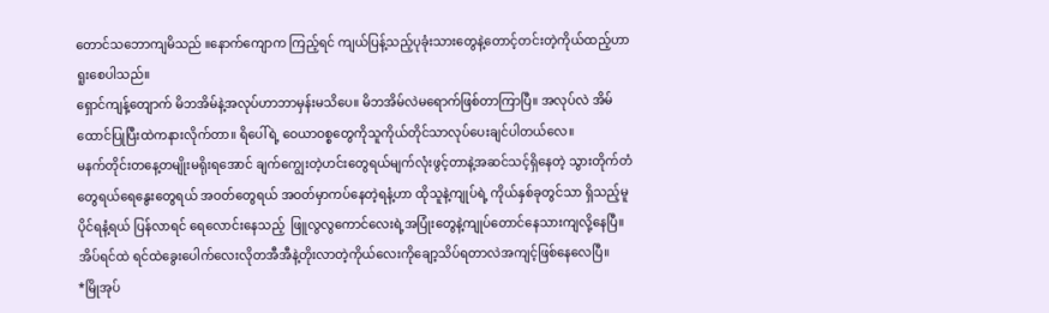တောင်သဘောကျမိသည် ။နောက်ကျောက ကြည့်ရင် ကျယ်ပြန့်သည့်ပုခုံးသားတွေနဲ့တောင့်တင်းတဲ့ကိုယ်ထည့်ဟာရူးစေပါသည်။
ရှောင်‌ကျန့်တျောက် မိဘအိမ်နဲ့အလုပ်ဟာဘာမှန်းမသိပေ။ မိဘအိမ်လဲ‌မရောက်ဖြစ်တာကြာပြီ။ အလုပ်လဲ အိမ်ထောင်ပြုပြီးထဲကနားလိုက်တာ။ ရိပေါ်ရဲ့ ဝေယာဝစ္စတွေကိုသူကိုယ်တိုင်သာလုပ်ပေးချင်ပါတယ်လေ။
မနက်တိုင်းတနေ့တမျိုးမရိုးရအောင် ချက်ကျွေးတဲ့ဟင်းတွေရယ်မျက်လုံးဖွင့်တာနဲ့အဆင်သင့်ရှိနေတဲ့ သွားတိုက်တံတွေရယ်ရေနွေးတွေရယ် အဝတ်တွေရယ် အဝတ်မှာကပ်နေတဲ့ရနံ့ဟာ ထိုသူနဲ့ကျုပ်ရဲ့ ကိုယ်နှစ်ခုတွင်သာ ရှိသည့်မူပိုင်ရနံ့ရယ် ပြန်လာရင် ရေလောင်းနေသည့်  ဖြူလွလွကောင်လေးရဲ့အပြုံးတွေနဲ့ကျုပ်တောင်နေသားကျလို့နေပြီ။ အိပ်ရင်ထဲ ရင်ထဲခွေးပေါက်လေးလိုတအီအီနဲ့တိုးလာတဲ့ကိုယ်လေးကိုချော့သိပ်ရတာလဲအကျင့်ဖြစ်နေလေပြီ။
*မြိုအုပ်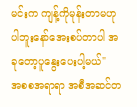မင်းက ကျန့်ကိုမုန်းတာမဟုပါဘူးနော်အေးစပ်တာပါ အခုတော့ပူနွေးပေးပါ့မယ်"
အစစအရာရာ အစီအဆင်တ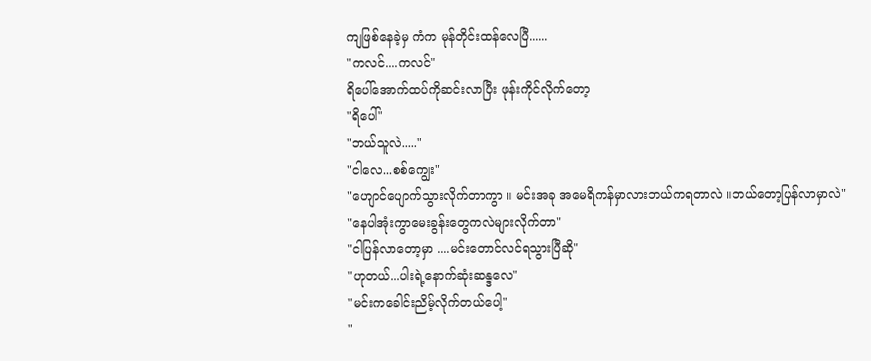ကျဖြစ်နေခဲ့မှ ကံက မုန်တိုင်းထန်လေပြီ......
"ကလင်....ကလင်"
ရိပေါ်အောက်ထပ်ကိုဆင်းလာပြီး ဖုန်းကိုင်လိုက်တော့
"ရိပေါ်"
"ဘယ်သူလဲ....."
"ငါလေ...စစ်ကျွေး"
"ဟျောင်ပျောက်သွားလိုက်တာကွာ ။ မင်းအခု အမေရိကန်မှာလားဘယ်ကရတာလဲ ။ဘယ်တော့ပြန်လာမှာလဲ"
"နေပါအုံးကွာမေးခွန်းတွေကလဲများလိုက်တာ"
"ငါပြန်လာတော့မှာ ....မင်းတောင်လင်ရသွားပြီဆို"
"ဟုတယ်...ပါးရဲ့နောက်ဆုံးဆန္ဒလေ"
"မင်းကခေါင်းညိမ့်လိုက်တယ်ပေါ့"
"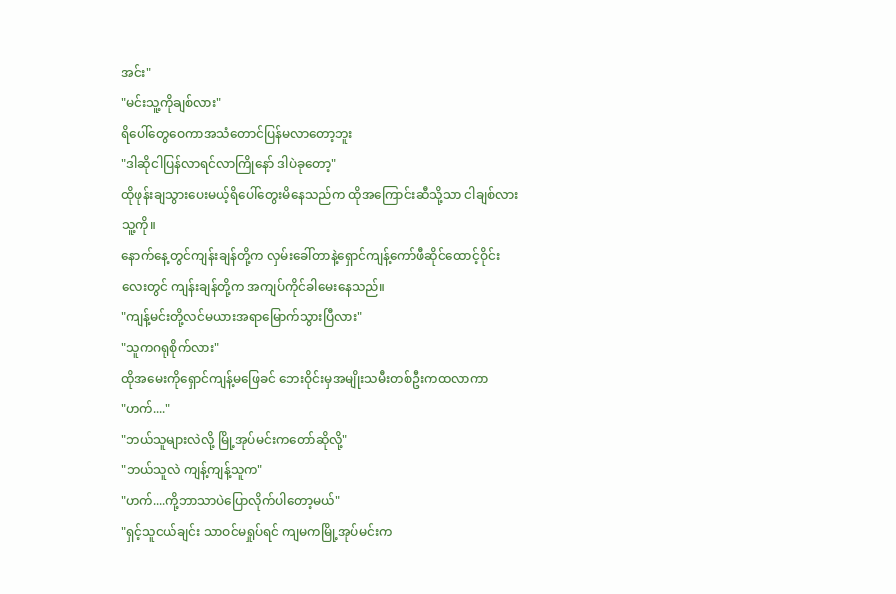အင်း"
"မင်းသူ့ကိုချစ်လား"
ရိပေါ်တွေဝေကာအသံတောင်ပြန်မလာတော့ဘူး
"ဒါဆိုငါပြန်လာရင်လာကြိုနော် ဒါပဲခုတော့"
ထိုဖုန်းချသွားပေးမယ့်ရိပေါ်တွေးမိနေသည်က ထိုအကြောင်းဆီသို့သာ ငါချစ်လားသူ့ကို။
နောက်နေ့တွင်ကျန်းချန်တို့က လှမ်းခေါ်တာနဲ့ရှောင်ကျန့်ကော်ဖီဆိုင်ထောင့်ဝိုင်းလေးတွင် ကျန်းချန်တို့က အကျပ်ကိုင်ခါမေးနေသည်။
"ကျန့်မင်းတို့လင်မယားအရာမြောက်သွားပြီလား"
"သူကဂရုစိုက်လား"
ထိုအမေးကိုရှောင်ကျန့်မဖြေခင် ဘေးဝိုင်းမှအမျိုးသမီးတစ်ဦးကထလာကာ
"ဟက်...."
"ဘယ်သူများလဲလို့ မြို့အုပ်မင်းကတော်ဆိုလို့"
"ဘယ်သူလဲ ကျန့်ကျန့်သူက"
"ဟက်....ကို့ဘာသာပဲပြောလိုက်ပါတော့မယ်"
"ရှင့်သူငယ်ချင်း သာဝင်မရှုပ်ရင် ကျမကမြို့အုပ်မင်းက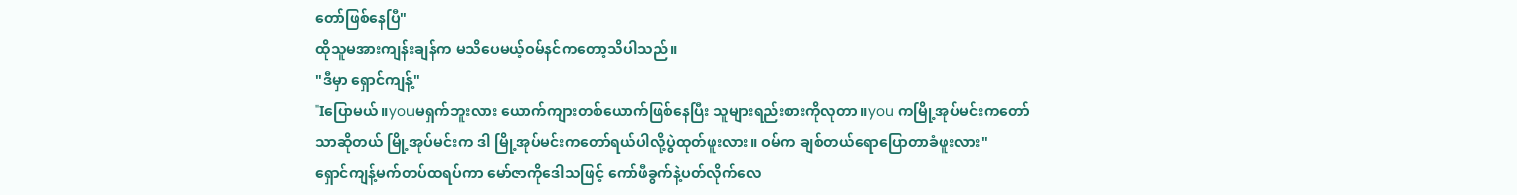တော်ဖြစ်နေပြီ"
ထိုသူမအားကျန်းချန်က မသိပေမယ့်ဝမ်နင်ကတော့သိပါသည်။
"ဒီမှာ ရှောင်ကျန့်"
"Iပြောမယ်။youမရှက်ဘူးလား ယောက်ကျားတစ်ယောက်ဖြစ်နေပြီး သူများရည်းစားကိုလုတာ။you ကမြို့အုပ်မင်းကတော်သာဆိုတယ် မြို့အုပ်မင်းက ဒါ မြို့အုပ်မင်းကတော်ရယ်ပါလို့ပွဲထုတ်ဖူးလား။ ဝမ်က ချစ်တယ်ရောပြောတာခံဖူးလား"
ရှောင်ကျန့်မက်တပ်ထရပ်ကာ မော်ဇာကိုဒေါသဖြင့် ကော်ဖီခွက်နဲ့ပတ်လိုက်လေ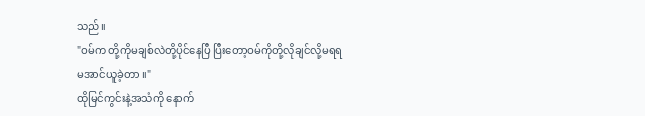သည်။
"ဝမ်က တို့ကိုမချစ်လဲတို့ပိုင်နေပြီ ပြီးတော့ဝမ်ကိုတို့လိုချင်လို့မရရမအာင်ယူခဲ့တာ ။"
ထိုမြင်ကွင်းနဲ့အသံကို နောက်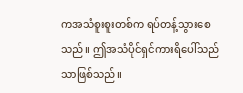ကအသံစူးစူးတစ်က ရပ်တန့်သွားစေသည်။ ဤအသံပိုင်ရှင်ကားရိပေါ်သည်သာဖြစ်သည်။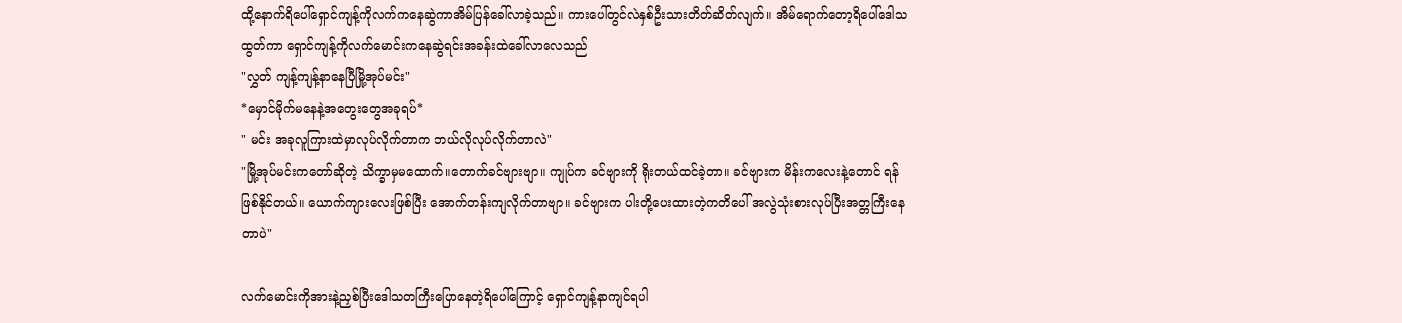ထို့နောက်ရိပေါ်ရှောင်ကျန့်ကိုလက်ကနေဆွဲကာအိမ်‌ပြန်ခေါ်လာခဲ့သည်။ ကားပေါ်တွင်လဲနှစ်ဦးသားတိတ်ဆိတ်လျက်။ အိမ်ရောက်တော့ရိပေါ်ဒေါသထွတ်ကာ ရှောင်ကျန့်ကိုလက်မောင်းကနေဆွဲရင်းအခန်းထဲခေါ်လာလေသည်
"လွှတ် ကျန့်ကျန့်နာနေပြီမြို့အုပ်မင်း"
*မှောင်မိုက်မနေနဲ့အတွေးတွေအခုရပ်*
" မင်း အခုလူကြားထဲမှာလုပ်လိုက်တာက ဘယ်လိုလုပ်လိုက်တာလဲ"
"မြို့အုပ်မင်းကတော်ဆိုတဲ့ သိက္ခာမှမထောက်။တောက်ခင်ဗျားဗျာ။ ကျုပ်က ခင်ဗျားကို ရိုးတယ်ထင်ခဲ့တာ။ ခင်ဗျားက မိန်းကလေးနဲ့တောင် ရန်ဖြစ်နိုင်တယ်။ ယောက်ကျားလေးဖြစ်ပြီး အောက်တန်းကျလိုက်တာဗျာ။ ခင်ဗျားက ပါးတို့ပေးထားတဲ့ကတိပေါ် အလွဲသုံးစားလုပ်ပြီးအတ္တကြီးနေတာပဲ"

လက်မောင်းကိုအားနဲ့ညှစ်ပြီးဒေါသတကြီးပြောနေတဲ့ရိပေါ်ကြောင့် ရှောင်ကျန့်နာကျင်ရပါ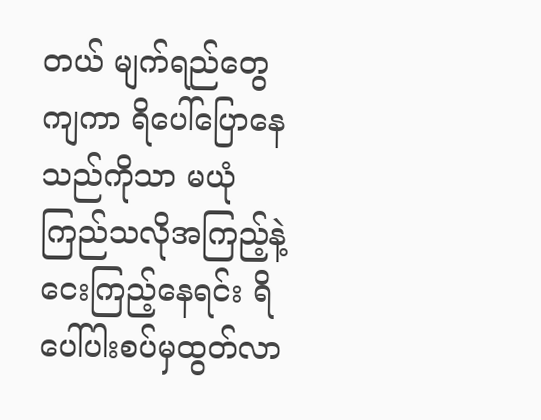တယ် မျက်ရည်တွေကျကာ ရိပေါ်ပြောနေသည်ကိုသာ မယုံကြည်သလိုအကြည့်နဲ့ငေးကြည့်နေရင်း ရိပေါ်ပါးစပ်မှထွတ်လာ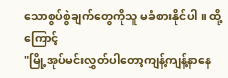သောစွပ်စွဲချက်တွေကိုသူ မခံစားနိုင်ပါ ။ ထို့ကြောင့်
"မြို့အုပ်မင်းလွှတ်ပါတော့ကျန့်ကျန့်နာနေ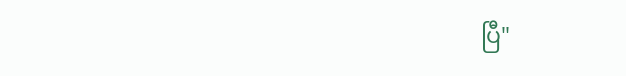ပြီ"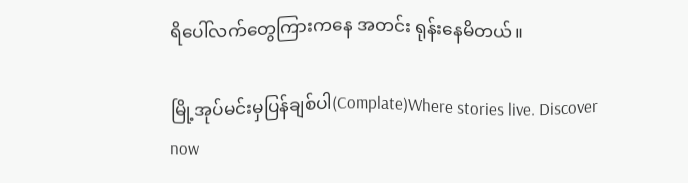ရိပေါ်လက်တွေကြားကနေ အတင်း ရုန်းနေမိတယ်။

မြို့အုပ်မင်းမှပြန်ချစ်ပါ(Complate)Where stories live. Discover now